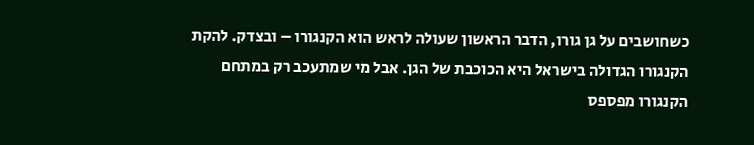כשחושבים על גן גורו, הדבר הראשון שעולה לראש הוא הקנגורו – ובצדק. להקת הקנגורו הגדולה בישראל היא הכוכבת של הגן. אבל מי שמתעכב רק במתחם הקנגורו מפספס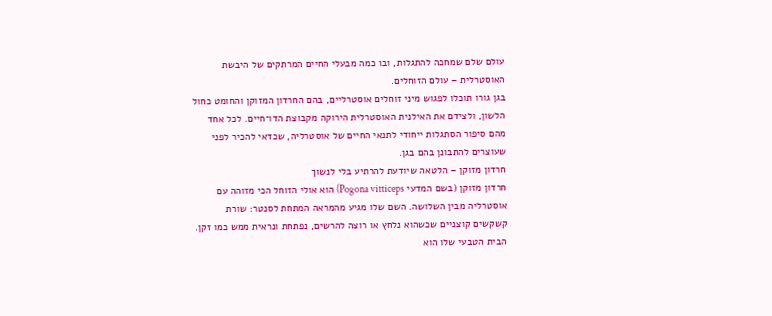עולם שלם שמחכה להתגלות, ובו כמה מבעלי החיים המרתקים של היבשת האוסטרלית – עולם הזוחלים.
בגן גורו תוכלו לפגוש מיני זוחלים אוסטרליים, בהם החרדון המזוקן והחומט כחול הלשון, ולצידם את האילנית האוסטרלית הירוקה מקבוצת הדו־חיים. לכל אחד מהם סיפור הסתגלות ייחודי לתנאי החיים של אוסטרליה, שכדאי להכיר לפני שעוצרים להתבונן בהם בגן.
חרדון מזוקן – הלטאה שיודעת להרתיע בלי לנשוך
חרדון מזוקן (בשם המדעי Pogona vitticeps) הוא אולי הזוחל הכי מזוהה עם אוסטרליה מבין השלושה. השם שלו מגיע מהמראה המתחת לסנטר: שורת קשקשים קוצניים שכשהוא נלחץ או רוצה להרשים, נפתחת ונראית ממש כמו זקן.
הבית הטבעי שלו הוא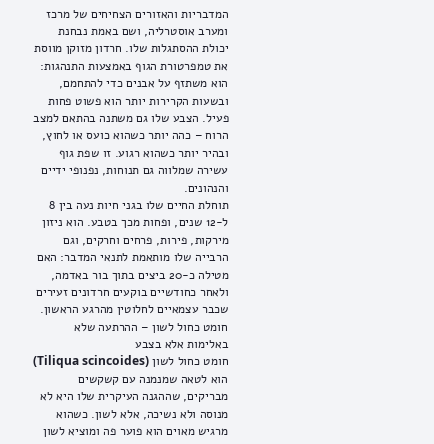המדבריות והאזורים הצחיחים של מרכז ומערב אוסטרליה, ושם באמת נבחנת יכולת ההסתגלות שלו. חרדון מזוקן מווסת את טמפרטורת הגוף באמצעות התנהגות: הוא משתזף על אבנים כדי להתחמם, ובשעות הקרירות יותר הוא פשוט פחות פעיל. הצבע שלו גם משתנה בהתאם למצב הרוח – כהה יותר כשהוא כועס או לחוץ, ובהיר יותר כשהוא רגוע. זו שפת גוף עשירה שמלווה גם תנוחות, נפנופי ידיים והנהונים.
תוחלת החיים שלו בגני חיות נעה בין 8 ל-12 שנים, ופחות מכך בטבע. הוא ניזון מירקות, פירות, פרחים וחרקים, וגם הרבייה שלו מותאמת לתנאי המדבר: האם מטילה כ-20 ביצים בתוך בור באדמה, ולאחר כחודשיים בוקעים חרדונים זעירים שכבר עצמאיים לחלוטין מהרגע הראשון.
חומט כחול לשון – ההרתעה שלא באלימות אלא בצבע
חומט כחול לשון (Tiliqua scincoides) הוא לטאה שמנמנה עם קשקשים מבריקים, שההגנה העיקרית שלו היא לא מנוסה ולא נשיכה, אלא לשון. כשהוא מרגיש מאוים הוא פוער פה ומוציא לשון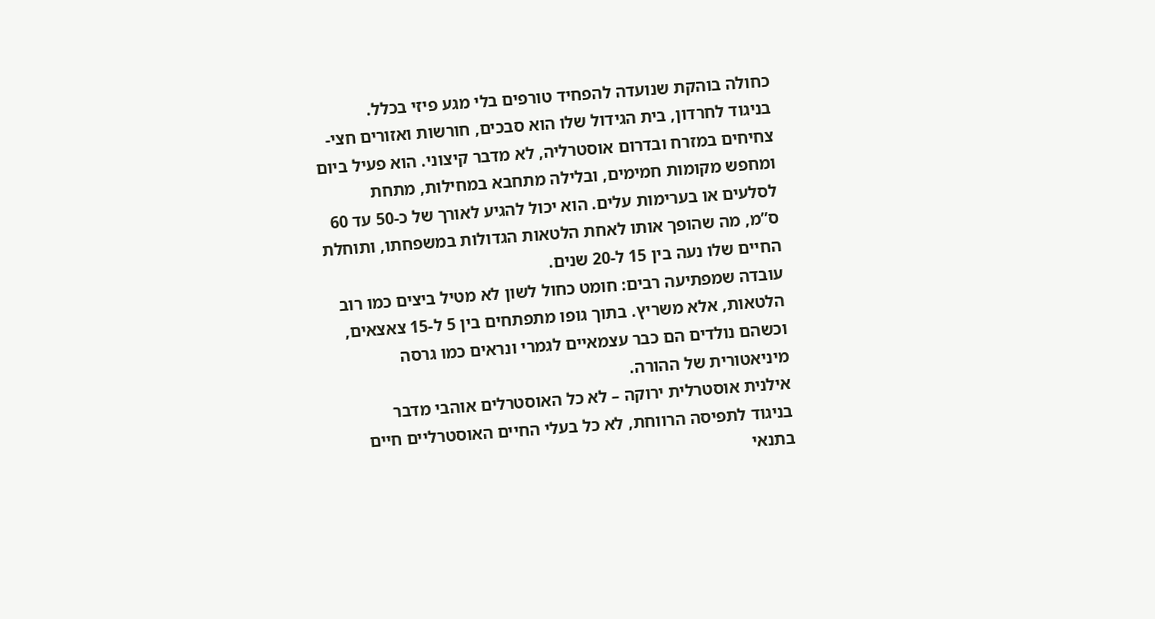כחולה בוהקת שנועדה להפחיד טורפים בלי מגע פיזי בכלל.
בניגוד לחרדון, בית הגידול שלו הוא סבכים, חורשות ואזורים חצי-צחיחים במזרח ובדרום אוסטרליה, לא מדבר קיצוני. הוא פעיל ביום ומחפש מקומות חמימים, ובלילה מתחבא במחילות, מתחת לסלעים או בערימות עלים. הוא יכול להגיע לאורך של כ-50 עד 60 ס”מ, מה שהופך אותו לאחת הלטאות הגדולות במשפחתו, ותוחלת החיים שלו נעה בין 15 ל-20 שנים.
עובדה שמפתיעה רבים: חומט כחול לשון לא מטיל ביצים כמו רוב הלטאות, אלא משריץ. בתוך גופו מתפתחים בין 5 ל-15 צאצאים, וכשהם נולדים הם כבר עצמאיים לגמרי ונראים כמו גרסה מיניאטורית של ההורה.
אילנית אוסטרלית ירוקה – לא כל האוסטרלים אוהבי מדבר
בניגוד לתפיסה הרווחת, לא כל בעלי החיים האוסטרליים חיים בתנאי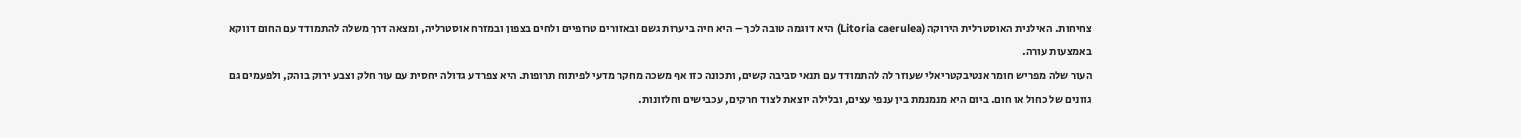צחיחות. האילנית האוסטרלית הירוקה (Litoria caerulea) היא דוגמה טובה לכך – היא חיה ביערות גשם ובאזורים טרופיים ולחים בצפון ובמזרח אוסטרליה, ומצאה דרך משלה להתמודד עם החום דווקא באמצעות עורה.
העור שלה מפריש חומר אנטיבקטריאלי שעוזר לה להתמודד עם תנאי סביבה קשים, ותכונה כזו אף משכה מחקר מדעי לפיתוח תרופות. היא צפרדע גדולה יחסית עם עור חלק וצבע ירוק בוהק, ולפעמים גם גוונים של כחול או חום. ביום היא מנמנמת בין ענפי עצים, ובלילה יוצאת לצוד חרקים, עכבישים וחלזונות.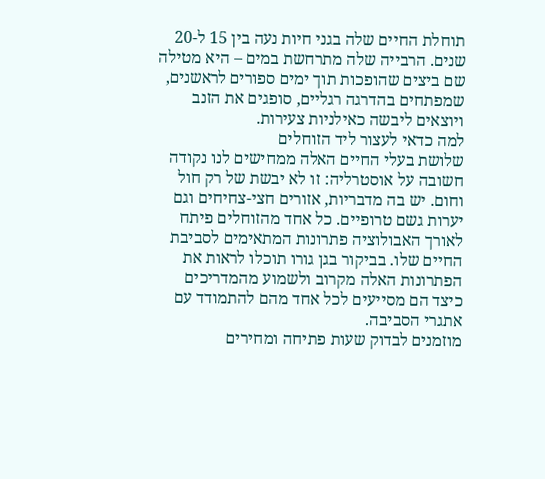תוחלת החיים שלה בגני חיות נעה בין 15 ל-20 שנים. הרבייה שלה מתרחשת במים – היא מטילה שם ביצים שהופכות תוך ימים ספורים לראשנים, שמפתחים בהדרגה רגליים, סופגים את הזנב ויוצאים ליבשה כאילניות צעירות.
למה כדאי לעצור ליד הזוחלים
שלושת בעלי החיים האלה ממחישים לנו נקודה חשובה על אוסטרליה: זו לא יבשת של רק חול וחום. יש בה מדבריות, אזורים חצי-צחיחים וגם יערות גשם טרופיים. כל אחד מהזוחלים פיתח לאורך האבולוציה פתרונות המתאימים לסביבת החיים שלו. בביקור בגן גורו תוכלו לראות את הפתרונות האלה מקרוב ולשמוע מהמדריכים כיצד הם מסייעים לכל אחד מהם להתמודד עם אתגרי הסביבה.
מוזמנים לבדוק שעות פתיחה ומחירים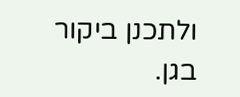ולתכנן ביקור בגן.